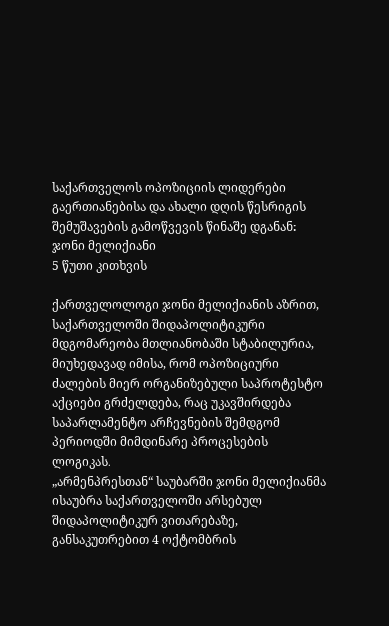საქართველოს ოპოზიციის ლიდერები გაერთიანებისა და ახალი დღის წესრიგის შემუშავების გამოწვევის წინაშე დგანან։ ჯონი მელიქიანი
5 წუთი კითხვის

ქართველოლოგი ჯონი მელიქიანის აზრით, საქართველოში შიდაპოლიტიკური მდგომარეობა მთლიანობაში სტაბილურია, მიუხედავად იმისა, რომ ოპოზიციური ძალების მიერ ორგანიზებული საპროტესტო აქციები გრძელდება, რაც უკავშირდება საპარლამენტო არჩევნების შემდგომ პერიოდში მიმდინარე პროცესების ლოგიკას․
„არმენპრესთან“ საუბარში ჯონი მელიქიანმა ისაუბრა საქართველოში არსებულ შიდაპოლიტიკურ ვითარებაზე, განსაკუთრებით 4 ოქტომბრის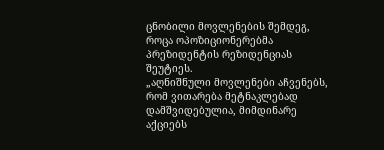ცნობილი მოვლენების შემდეგ, როცა ოპოზიციონერებმა პრეზიდენტის რეზიდენციას შეუტიეს.
„აღნიშნული მოვლენები აჩვენებს, რომ ვითარება მეტნაკლებად დამშვიდებულია, მიმდინარე აქციებს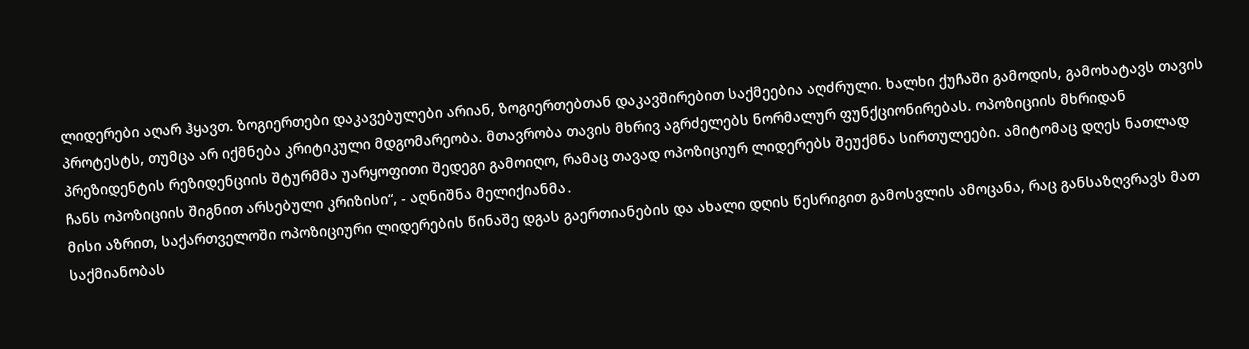ლიდერები აღარ ჰყავთ. ზოგიერთები დაკავებულები არიან, ზოგიერთებთან დაკავშირებით საქმეებია აღძრული. ხალხი ქუჩაში გამოდის, გამოხატავს თავის პროტესტს, თუმცა არ იქმნება კრიტიკული მდგომარეობა. მთავრობა თავის მხრივ აგრძელებს ნორმალურ ფუნქციონირებას. ოპოზიციის მხრიდან პრეზიდენტის რეზიდენციის შტურმმა უარყოფითი შედეგი გამოიღო, რამაც თავად ოპოზიციურ ლიდერებს შეუქმნა სირთულეები. ამიტომაც დღეს ნათლად ჩანს ოპოზიციის შიგნით არსებული კრიზისი“, - აღნიშნა მელიქიანმა․
მისი აზრით, საქართველოში ოპოზიციური ლიდერების წინაშე დგას გაერთიანების და ახალი დღის წესრიგით გამოსვლის ამოცანა, რაც განსაზღვრავს მათ საქმიანობას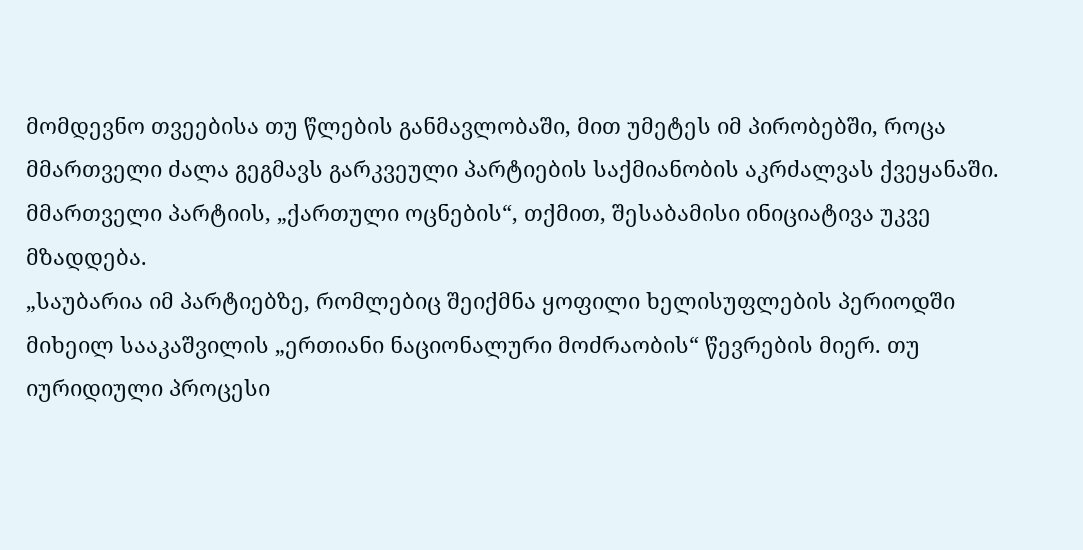მომდევნო თვეებისა თუ წლების განმავლობაში, მით უმეტეს იმ პირობებში, როცა მმართველი ძალა გეგმავს გარკვეული პარტიების საქმიანობის აკრძალვას ქვეყანაში. მმართველი პარტიის, „ქართული ოცნების“, თქმით, შესაბამისი ინიციატივა უკვე მზადდება.
„საუბარია იმ პარტიებზე, რომლებიც შეიქმნა ყოფილი ხელისუფლების პერიოდში მიხეილ სააკაშვილის „ერთიანი ნაციონალური მოძრაობის“ წევრების მიერ. თუ იურიდიული პროცესი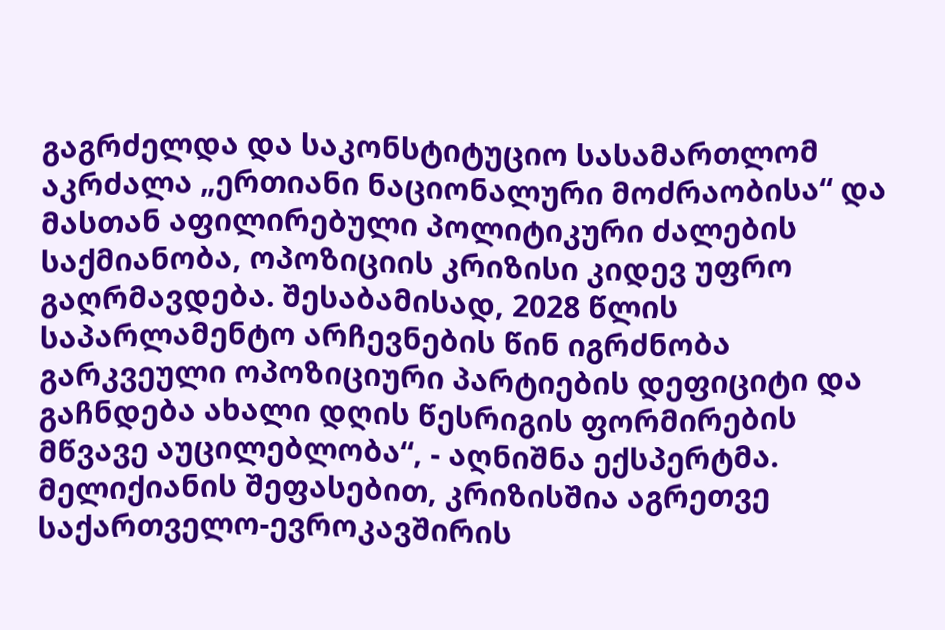გაგრძელდა და საკონსტიტუციო სასამართლომ აკრძალა „ერთიანი ნაციონალური მოძრაობისა“ და მასთან აფილირებული პოლიტიკური ძალების საქმიანობა, ოპოზიციის კრიზისი კიდევ უფრო გაღრმავდება. შესაბამისად, 2028 წლის საპარლამენტო არჩევნების წინ იგრძნობა გარკვეული ოპოზიციური პარტიების დეფიციტი და გაჩნდება ახალი დღის წესრიგის ფორმირების მწვავე აუცილებლობა“, - აღნიშნა ექსპერტმა.
მელიქიანის შეფასებით, კრიზისშია აგრეთვე საქართველო-ევროკავშირის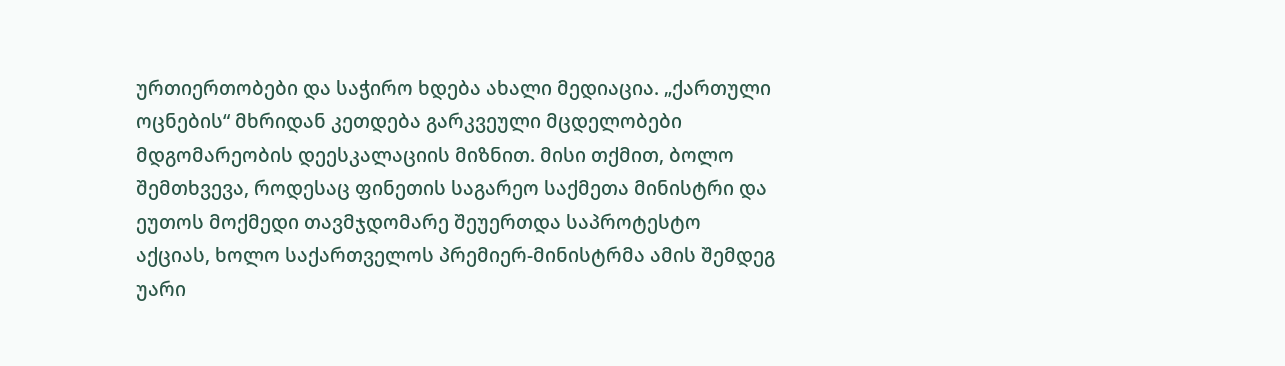ურთიერთობები და საჭირო ხდება ახალი მედიაცია. „ქართული ოცნების“ მხრიდან კეთდება გარკვეული მცდელობები მდგომარეობის დეესკალაციის მიზნით. მისი თქმით, ბოლო შემთხვევა, როდესაც ფინეთის საგარეო საქმეთა მინისტრი და ეუთოს მოქმედი თავმჯდომარე შეუერთდა საპროტესტო აქციას, ხოლო საქართველოს პრემიერ-მინისტრმა ამის შემდეგ უარი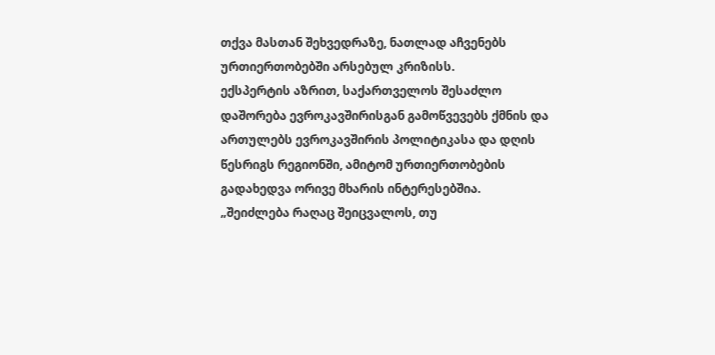თქვა მასთან შეხვედრაზე, ნათლად აჩვენებს ურთიერთობებში არსებულ კრიზისს.
ექსპერტის აზრით, საქართველოს შესაძლო დაშორება ევროკავშირისგან გამოწვევებს ქმნის და ართულებს ევროკავშირის პოლიტიკასა და დღის წესრიგს რეგიონში, ამიტომ ურთიერთობების გადახედვა ორივე მხარის ინტერესებშია.
„შეიძლება რაღაც შეიცვალოს, თუ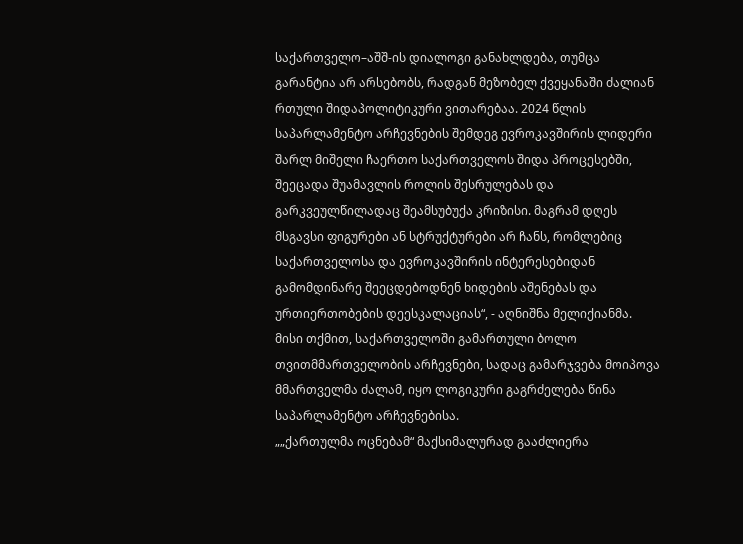საქართველო–აშშ-ის დიალოგი განახლდება, თუმცა გარანტია არ არსებობს, რადგან მეზობელ ქვეყანაში ძალიან რთული შიდაპოლიტიკური ვითარებაა. 2024 წლის საპარლამენტო არჩევნების შემდეგ ევროკავშირის ლიდერი შარლ მიშელი ჩაერთო საქართველოს შიდა პროცესებში, შეეცადა შუამავლის როლის შესრულებას და გარკვეულწილადაც შეამსუბუქა კრიზისი. მაგრამ დღეს მსგავსი ფიგურები ან სტრუქტურები არ ჩანს, რომლებიც საქართველოსა და ევროკავშირის ინტერესებიდან გამომდინარე შეეცდებოდნენ ხიდების აშენებას და ურთიერთობების დეესკალაციას“, - აღნიშნა მელიქიანმა.
მისი თქმით, საქართველოში გამართული ბოლო თვითმმართველობის არჩევნები, სადაც გამარჯვება მოიპოვა მმართველმა ძალამ, იყო ლოგიკური გაგრძელება წინა საპარლამენტო არჩევნებისა.
„„ქართულმა ოცნებამ“ მაქსიმალურად გააძლიერა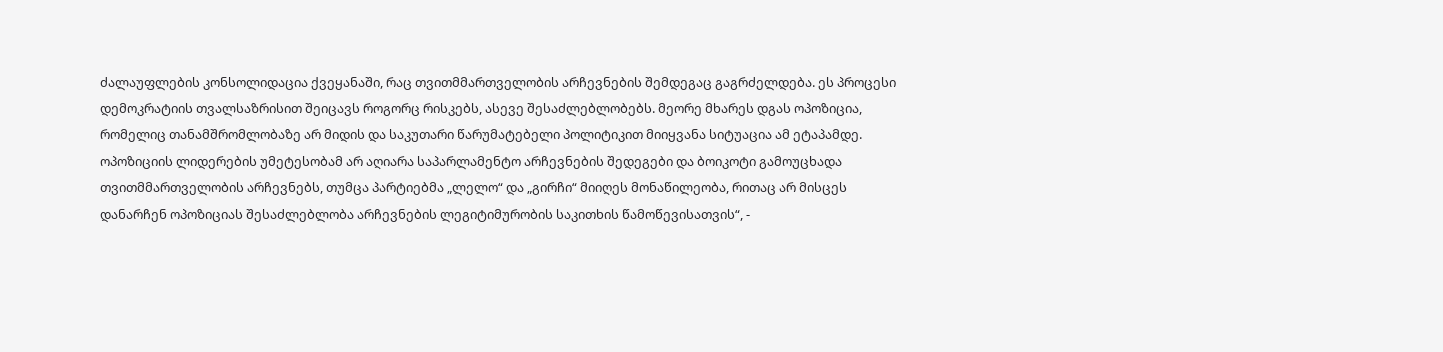ძალაუფლების კონსოლიდაცია ქვეყანაში, რაც თვითმმართველობის არჩევნების შემდეგაც გაგრძელდება. ეს პროცესი დემოკრატიის თვალსაზრისით შეიცავს როგორც რისკებს, ასევე შესაძლებლობებს. მეორე მხარეს დგას ოპოზიცია, რომელიც თანამშრომლობაზე არ მიდის და საკუთარი წარუმატებელი პოლიტიკით მიიყვანა სიტუაცია ამ ეტაპამდე. ოპოზიციის ლიდერების უმეტესობამ არ აღიარა საპარლამენტო არჩევნების შედეგები და ბოიკოტი გამოუცხადა თვითმმართველობის არჩევნებს, თუმცა პარტიებმა „ლელო“ და „გირჩი“ მიიღეს მონაწილეობა, რითაც არ მისცეს დანარჩენ ოპოზიციას შესაძლებლობა არჩევნების ლეგიტიმურობის საკითხის წამოწევისათვის“, -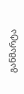განმარტა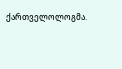ქართველოლოგმა.